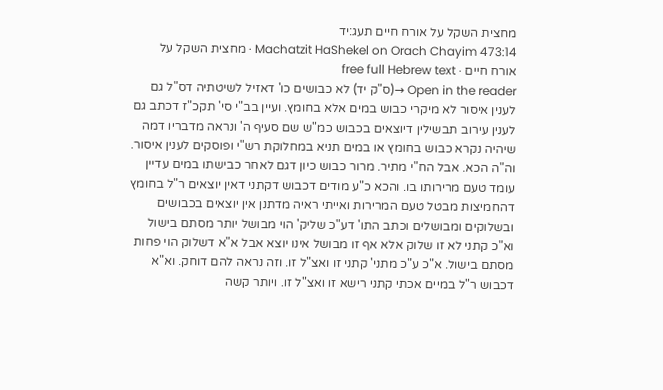מחצית השקל על אורח חיים תעג:יד
Machatzit HaShekel on Orach Chayim 473:14 · מחצית השקל על אורח חיים · free full Hebrew text
Open in the reader →(ס"ק יד) לא כבושים כו' דאזיל לשיטתיה דס"ל גם לענין איסור לא מיקרי כבוש במים אלא בחומץ. ועיין בב"י סי' תקכ"ז דכתב גם לענין עירוב תבשילין דיוצאים בכבוש כמ"ש שם סעיף ה' ונראה מדבריו דמה שיהיה נקרא כבוש בחומץ או במים תניא במחלוקת רש"י ופוסקים לענין איסור. וה"ה הכא. אבל הח"י מתיר. מרור כבוש כיון דגם לאחר כבישתו במים עדיין עומד טעם מרירותו בו. והכא כ"ע מודים דכבוש דקתני דאין יוצאים ר"ל בחומץ דהחמיצות מבטל טעם המרירות ואייתי ראיה מדתנן אין יוצאים בכבושים ובשלוקים ומבושלים וכתב התו' דע"כ שליק' הוי מבושל יותר מסתם בישול וא"כ קתני לא זו שלוק אלא אף זו מבושל אינו יוצא אבל א"א דשלוק הוי פחות מסתם בישול. א"כ ע"כ מתני' קתני זו ואצ"ל זו. וזה נראה להם דוחק. וא"א דכבוש ר"ל במיים אכתי קתני רישא זו ואצ"ל זו. ויותר קשה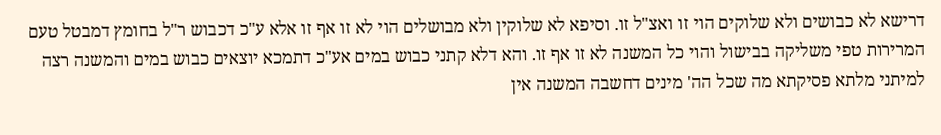דרישא לא כבושים ולא שלוקים הוי זו ואצ"ל זו. וסיפא לא שלוקין ולא מבושלים הוי לא זו אף זו אלא ע"כ דכבוש ר"ל בחומץ דמבטל טעם המרירות טפי משליקה בבישול והוי כל המשנה לא זו אף זו. והא דלא קתני כבוש במים אע"כ דתמכא יוצאים כבוש במים והמשנה רצה למיתני מלתא פסיקתא מה שכל הה' מינים דחשבה המשנה אין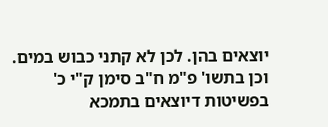יוצאים בהן. לכן לא קתני כבוש במים. וכן בתשו' פ"מ ח"ב סימן ק"י כ' בפשיטות דיוצאים בתמכא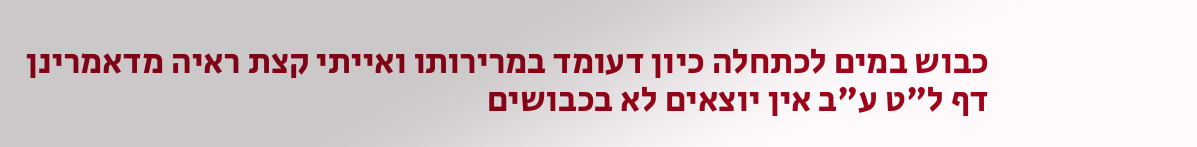כבוש במים לכתחלה כיון דעומד במרירותו ואייתי קצת ראיה מדאמרינן דף ל"ט ע"ב אין יוצאים לא בכבושים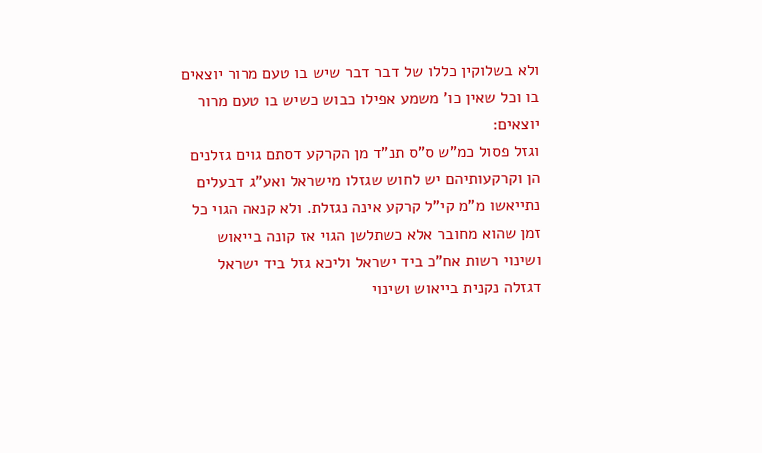ולא בשלוקין כללו של דבר דבר שיש בו טעם מרור יוצאים בו וכל שאין כו' משמע אפילו כבוש כשיש בו טעם מרור יוצאים:
וגזל פסול כמ"ש ס"ס תנ"ד מן הקרקע דסתם גוים גזלנים הן וקרקעותיהם יש לחוש שגזלו מישראל ואע"ג דבעלים נתייאשו מ"מ קי"ל קרקע אינה נגזלת. ולא קנאה הגוי כל זמן שהוא מחובר אלא כשתלשן הגוי אז קונה בייאוש ושינוי רשות אח"כ ביד ישראל וליכא גזל ביד ישראל דגזלה נקנית בייאוש ושינוי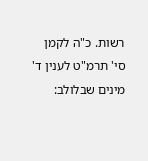רשות. כ"ה לקמן סי' תרמ"ט לענין ד' מינים שבלולב: